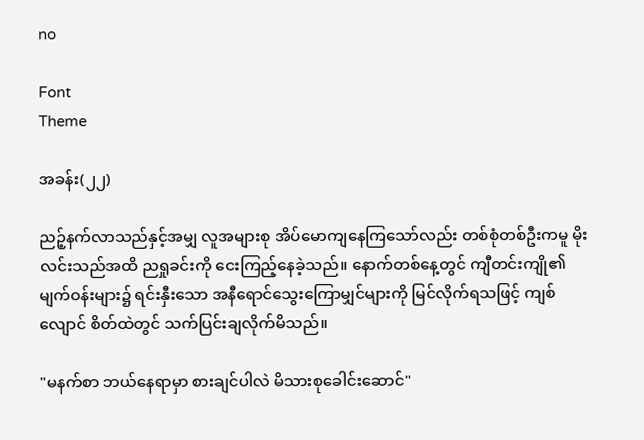no

Font
Theme

အခန်း(၂၂)

ညဉ့်နက်လာသည်နှင့်အမျှ လူအများစု အိပ်မောကျနေကြသော်လည်း တစ်စုံတစ်ဦးကမူ မိုးလင်းသည်အထိ ညရှုခင်းကို ငေးကြည့်နေခဲ့သည်။ နောက်တစ်နေ့တွင် ကျီတင်းကျို၏ မျက်ဝန်းများ၌ ရင်းနှီးသော အနီရောင်သွေးကြောမျှင်များကို မြင်လိုက်ရသဖြင့် ကျစ်လျောင် စိတ်ထဲတွင် သက်ပြင်းချလိုက်မိသည်။

"မနက်စာ ဘယ်နေရာမှာ စားချင်ပါလဲ မိသားစုခေါင်းဆောင်"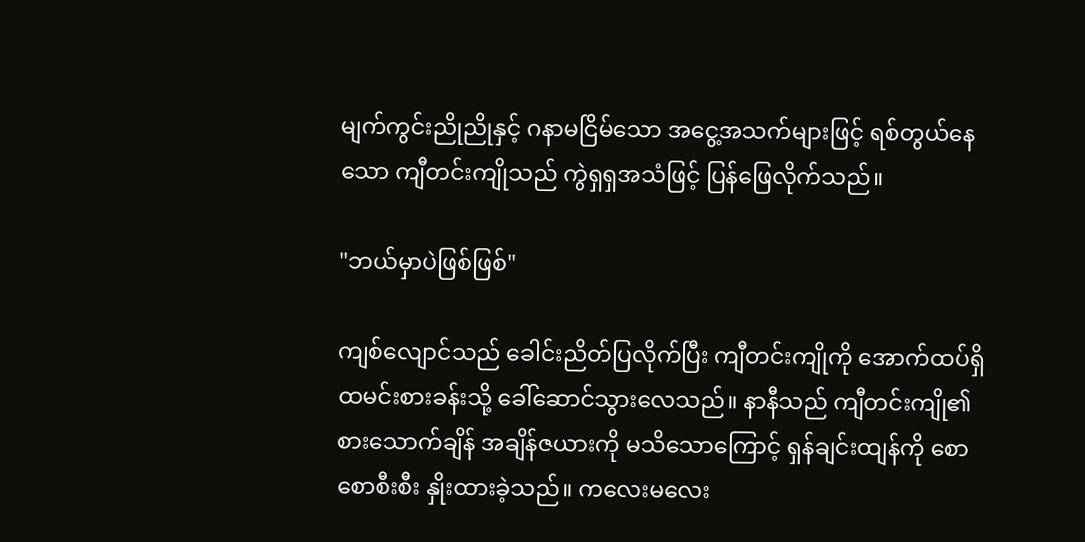မျက်ကွင်းညိုညိုနှင့် ဂနာမငြိမ်သော အငွေ့အသက်များဖြင့် ရစ်တွယ်နေသော ကျီတင်းကျိုသည် ကွဲရှရှအသံဖြင့် ပြန်ဖြေလိုက်သည်။

"ဘယ်မှာပဲဖြစ်ဖြစ်"

ကျစ်လျောင်သည် ခေါင်းညိတ်ပြလိုက်ပြီး ကျီတင်းကျိုကို အောက်ထပ်ရှိ ထမင်းစားခန်းသို့ ခေါ်ဆောင်သွားလေသည်။ နာနီသည် ကျီတင်းကျို၏ စားသောက်ချိန် အချိန်ဇယားကို မသိသောကြောင့် ရှန်ချင်းထျန်ကို စောစောစီးစီး နှိုးထားခဲ့သည်။ ကလေးမလေး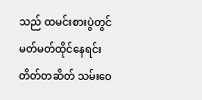သည် ထမင်းစားပွဲတွင် မတ်မတ်ထိုင်နေရင်း တိတ်တဆိတ် သမ်းဝေ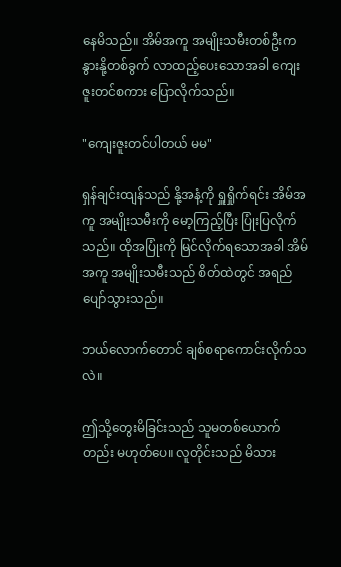နေမိသည်။ အိမ်အကူ အမျိုးသမီးတစ်ဦးက နွားနို့တစ်ခွက် လာထည့်ပေးသောအခါ ကျေးဇူးတင်စကား ပြောလိုက်သည်။

"ကျေးဇူးတင်ပါတယ် မမ"

ရှန်ချင်းထျန်သည် နို့အနံ့ကို ရှူရှိုက်ရင်း အိမ်အကူ အမျိုးသမီးကို မော့ကြည့်ပြီး ပြုံးပြလိုက်သည်။ ထိုအပြုံးကို မြင်လိုက်ရသောအခါ အိမ်အကူ အမျိုးသမီးသည် စိတ်ထဲတွင် အရည်ပျော်သွားသည်။

ဘယ်လောက်တောင် ချစ်စရာကောင်းလိုက်သလဲ။

ဤသို့တွေးမိခြင်းသည် သူမတစ်ယောက်တည်း မဟုတ်ပေ။ လူတိုင်းသည် မိသား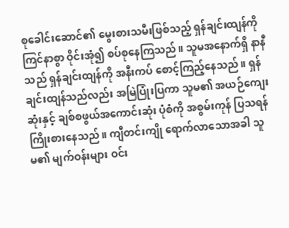စုခေါင်းဆောင်၏ မွေးစားသမီးဖြစ်သည့် ရှန်ချင်းထျန်ကို ကြင်နာစွာ ဝိုင်းအုံ၍ စပ်စုနေကြသည်။ သူမအနောက်ရှိ နာနီသည် ရှန်ချင်းထျန်ကို အနီးကပ် စောင့်ကြည့်နေသည်။ ရှန်ချင်းထျန်သည်လည်း အမြဲပြုံးပြကာ သူမ၏ အယဉ်ကျေးဆုံးနှင့် ချစ်စဖွယ်အကောင်းဆုံး ပုံစံကို အစွမ်းကုန် ပြသရန် ကြိုးစားနေသည်။ ကျီတင်းကျို ရောက်လာသောအခါ သူမ၏ မျက်ဝန်းများ ဝင်း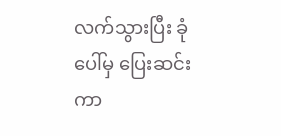လက်သွားပြီး ခုံပေါ်မှ ပြေးဆင်းကာ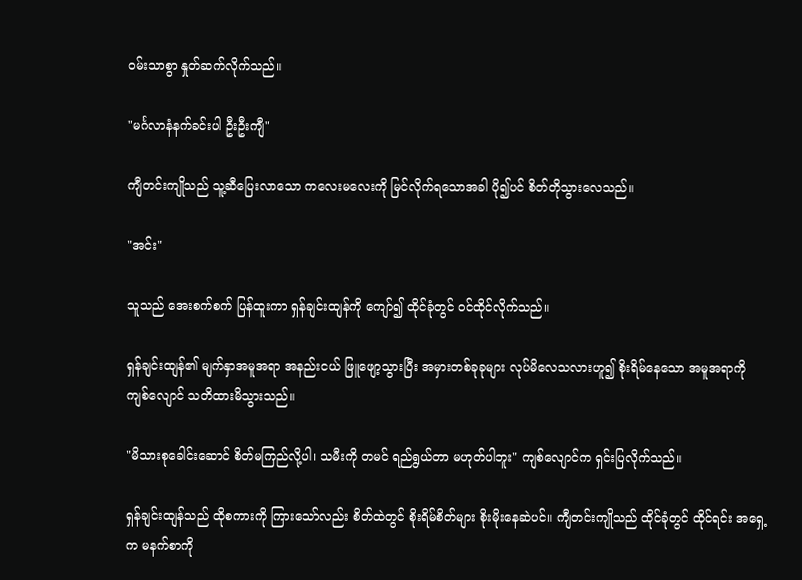ဝမ်းသာစွာ နှုတ်ဆက်လိုက်သည်။

"မင်္ဂလာနံနက်ခင်းပါ ဦးဦးကျီ"

ကျီတင်းကျိုသည် သူ့ဆီပြေးလာသော ကလေးမလေးကို မြင်လိုက်ရသောအခါ ပို၍ပင် စိတ်တိုသွားလေသည်။

"အင်း"

သူသည် အေးစက်စက် ပြန်ထူးကာ ရှန်ချင်းထျန်ကို ကျော်၍ ထိုင်ခုံတွင် ဝင်ထိုင်လိုက်သည်။

ရှန်ချင်းထျန်၏ မျက်နှာအမူအရာ အနည်းငယ် ဖြူဖျော့သွားပြီး အမှားတစ်ခုခုများ လုပ်မိလေသလားဟူ၍ စိုးရိမ်နေသော အမူအရာကို ကျစ်လျောင် သတိထားမိသွားသည်။

"မိသားစုခေါင်းဆောင် စိတ်မကြည်လို့ပါ၊ သမီးကို တမင် ရည်ရွယ်တာ မဟုတ်ပါဘူး" ကျစ်လျောင်က ရှင်းပြလိုက်သည်။

ရှန်ချင်းထျန်သည် ထိုစကားကို ကြားသော်လည်း စိတ်ထဲတွင် စိုးရိမ်စိတ်များ စိုးမိုးနေဆဲပင်။ ကျီတင်းကျိုသည် ထိုင်ခုံတွင် ထိုင်ရင်း အရှေ့က မနက်စာကို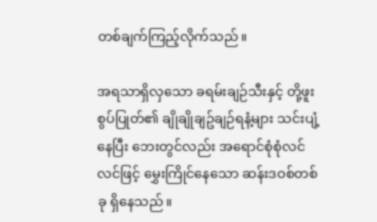တစ်ချက်ကြည့်လိုက်သည်။

အရသာရှိလှသော ခရမ်းချဉ်သီးနှင့် တို့ဖူးစွပ်ပြုတ်၏ ချိုချိုချဥ်ချဉ်ရနံ့များ သင်းပျံ့နေပြီး ဘေးတွင်လည်း အရောင်စုံစုံလင်လင်ဖြင့် မွှေးကြိုင်နေသော ဆန်းဒဝစ်တစ်ခု ရှိနေသည်။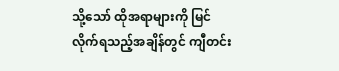သို့သော် ထိုအရာများကို မြင်လိုက်ရသည့်အချိန်တွင် ကျီတင်း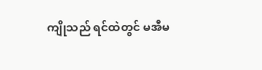ကျိုသည် ရင်ထဲတွင် မအီမ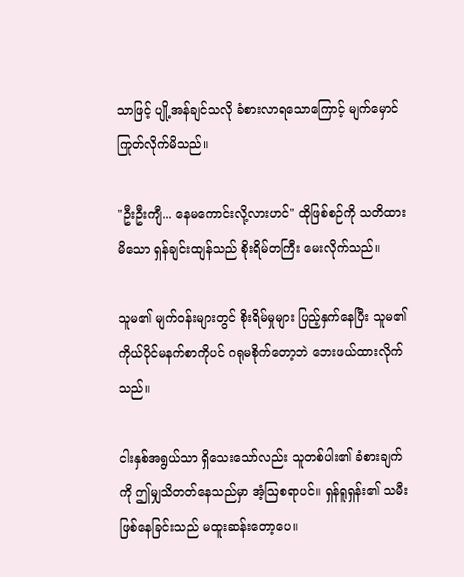သာဖြင့် ပျို့အန်ချင်သလို ခံစားလာရသောကြောင့် မျက်မှောင်ကြုတ်လိုက်မိသည်။

"ဦးဦးကျီ... နေမကောင်းလို့လားဟင်" ထိုဖြစ်စဉ်ကို သတိထားမိသော ရှန်ချင်းထျန်သည် စိုးရိမ်တကြီး မေးလိုက်သည်။

သူမ၏ မျက်ဝန်းများတွင် စိုးရိမ်မှုများ ပြည့်နှက်နေပြီး သူမ၏ ကိုယ်ပိုင်မနက်စာကိုပင် ဂရုမစိုက်တော့ဘဲ ဘေးဖယ်ထားလိုက်သည်။

ငါးနှစ်အရွယ်သာ ရှိသေးသော်လည်း သူတစ်ပါး၏ ခံစားချက်ကို ဤမျှသိတတ်နေသည်မှာ အံ့ဩစရာပင်။ ရှန်ရူရှန်း၏ သမီးဖြစ်နေခြင်းသည် မထူးဆန်းတော့ပေ။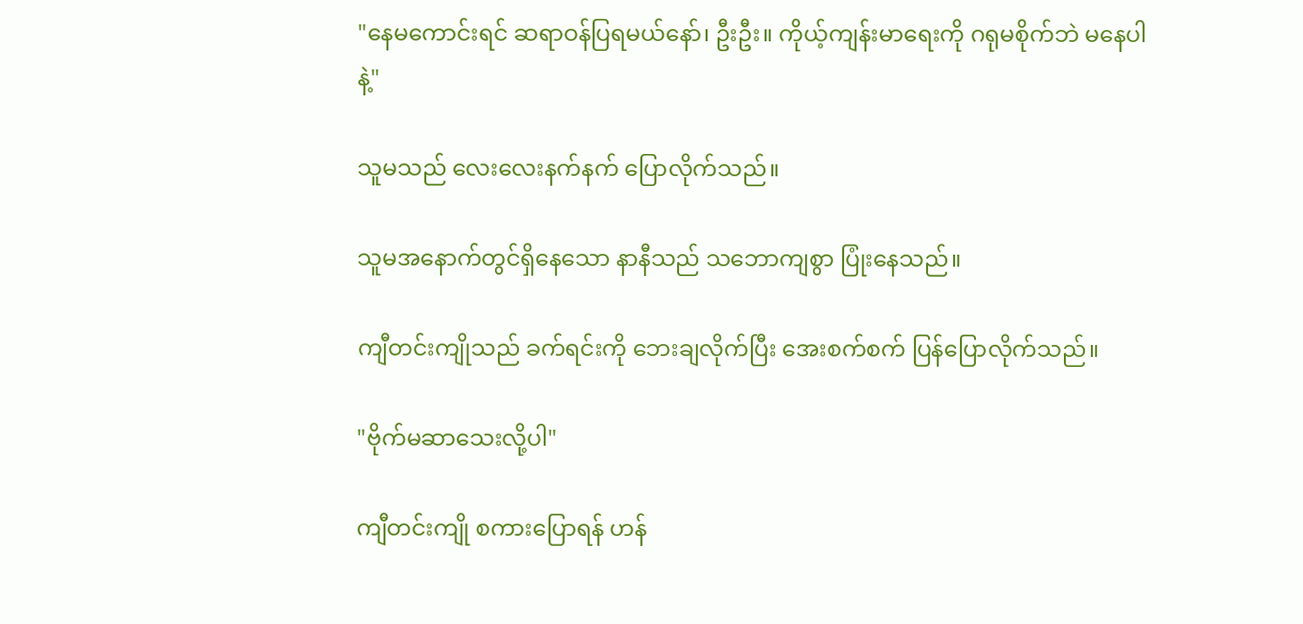"နေမကောင်းရင် ဆရာဝန်ပြရမယ်နော်၊ ဦးဦး။ ကိုယ့်ကျန်းမာရေးကို ဂရုမစိုက်ဘဲ မနေပါနဲ့"

သူမသည် လေးလေးနက်နက် ပြောလိုက်သည်။

သူမအနောက်တွင်ရှိနေသော နာနီသည် သဘောကျစွာ ပြုံးနေသည်။

ကျီတင်းကျိုသည် ခက်ရင်းကို ဘေးချလိုက်ပြီး အေးစက်စက် ပြန်ပြောလိုက်သည်။

"ဗိုက်မဆာသေးလို့ပါ"

ကျီတင်းကျို စကားပြောရန် ဟန်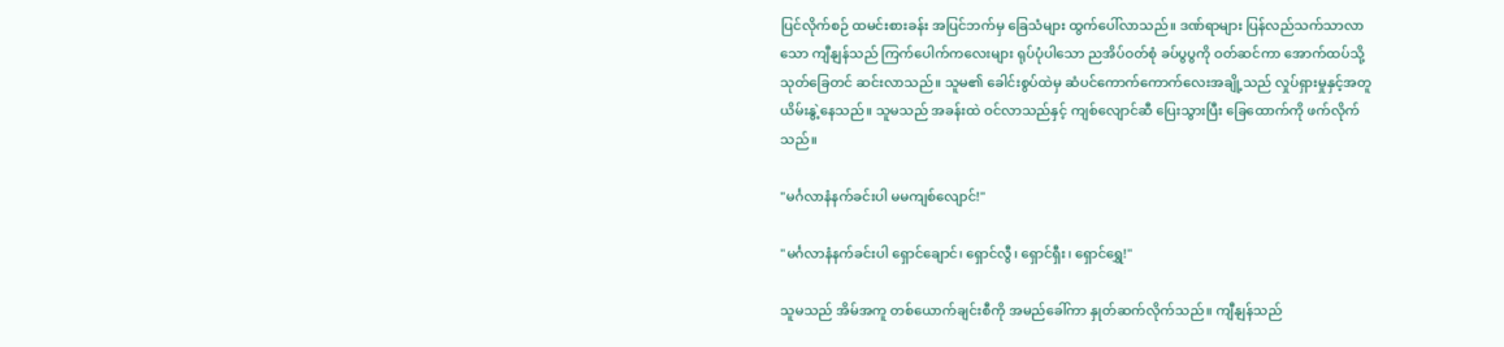ပြင်လိုက်စဉ် ထမင်းစားခန်း အပြင်ဘက်မှ ခြေသံများ ထွက်ပေါ်လာသည်။ ဒဏ်ရာများ ပြန်လည်သက်သာလာသော ကျီနျန်သည် ကြက်ပေါက်ကလေးများ ရုပ်ပုံပါသော ညအိပ်ဝတ်စုံ ခပ်ပွပွကို ဝတ်ဆင်ကာ အောက်ထပ်သို့ သုတ်ခြေတင် ဆင်းလာသည်။ သူမ၏ ခေါင်းစွပ်ထဲမှ ဆံပင်ကောက်ကောက်လေးအချို့သည် လှုပ်ရှားမှုနှင့်အတူ ယိမ်းနွဲ့နေသည်။ သူမသည် အခန်းထဲ ဝင်လာသည်နှင့် ကျစ်လျောင်ဆီ ပြေးသွားပြီး ခြေထောက်ကို ဖက်လိုက်သည်။

"မင်္ဂလာနံနက်ခင်းပါ မမကျစ်လျောင်!"

"မင်္ဂလာနံနက်ခင်းပါ ရှောင်ချောင်၊ ရှောင်လွီ၊ ရှောင်ရှီး၊ ရှောင်ရွှေ!"

သူမသည် အိမ်အကူ တစ်ယောက်ချင်းစီကို အမည်ခေါ်ကာ နှုတ်ဆက်လိုက်သည်။ ကျီနျန်သည်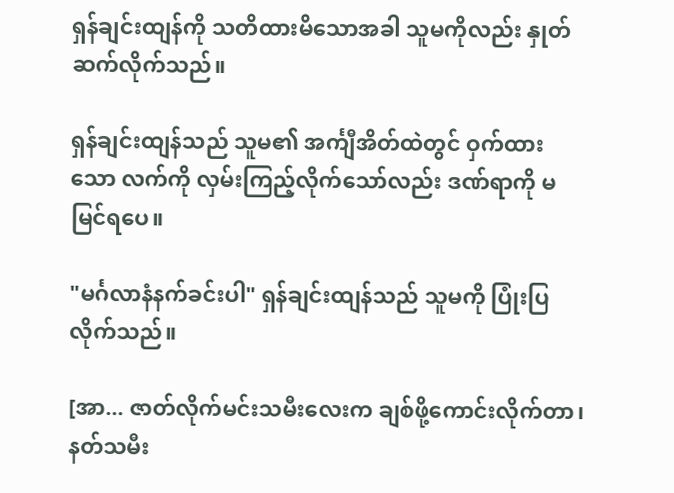ရှန်ချင်းထျန်ကို သတိထားမိသောအခါ သူမကိုလည်း နှုတ်ဆက်လိုက်သည်။

ရှန်ချင်းထျန်သည် သူမ၏ အင်္ကျီအိတ်ထဲတွင် ဝှက်ထားသော လက်ကို လှမ်းကြည့်လိုက်သော်လည်း ဒဏ်ရာကို မမြင်ရပေ။

"မင်္ဂလာနံနက်ခင်းပါ" ရှန်ချင်းထျန်သည် သူမကို ပြုံးပြလိုက်သည်။

[အာ... ဇာတ်လိုက်မင်းသမီးလေးက ချစ်ဖို့ကောင်းလိုက်တာ၊ နတ်သမီး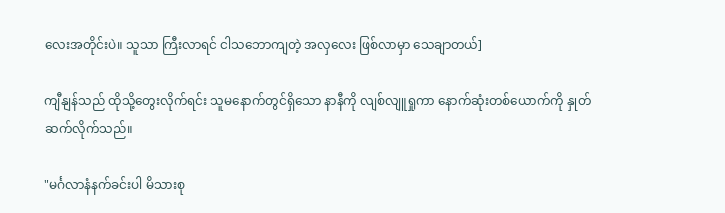လေးအတိုင်းပဲ။ သူသာ ကြီးလာရင် ငါသဘောကျတဲ့ အလှလေး ဖြစ်လာမှာ သေချာတယ်]

ကျီနျန်သည် ထိုသို့တွေးလိုက်ရင်း သူမနောက်တွင်ရှိသော နာနီကို လျစ်လျူရှုကာ နောက်ဆုံးတစ်ယောက်ကို နှုတ်ဆက်လိုက်သည်။

"မင်္ဂလာနံနက်ခင်းပါ မိသားစု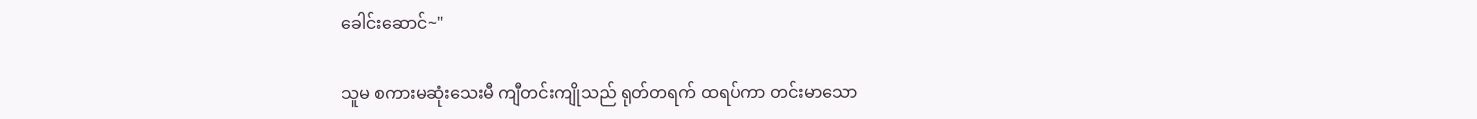ခေါင်းဆောင်~"

သူမ စကားမဆုံးသေးမီ ကျီတင်းကျိုသည် ရုတ်တရက် ထရပ်ကာ တင်းမာသော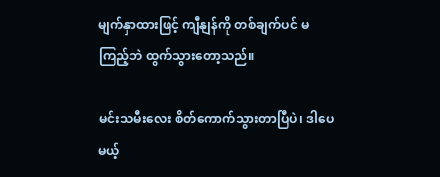မျက်နှာထားဖြင့် ကျီနျန်ကို တစ်ချက်ပင် မကြည့်ဘဲ ထွက်သွားတော့သည်။

မင်းသမီးလေး စိတ်ကောက်သွားတာပြီပဲ၊ ဒါပေမယ့်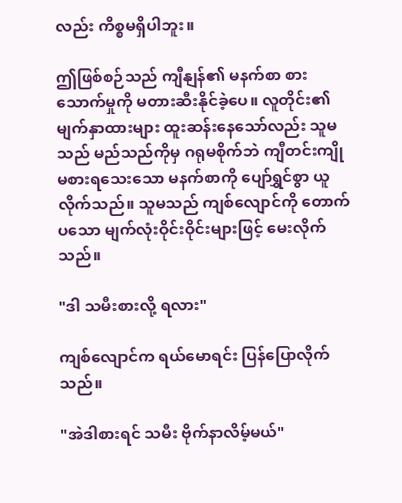လည်း ကိစ္စမရှိပါဘူး။

ဤဖြစ်စဉ်သည် ကျီနျန်၏ မနက်စာ စားသောက်မှုကို မတားဆီးနိုင်ခဲ့ပေ။ လူတိုင်း၏ မျက်နှာထားများ ထူးဆန်းနေသော်လည်း သူမသည် မည်သည်ကိုမှ ဂရုမစိုက်ဘဲ ကျီတင်းကျို မစားရသေးသော မနက်စာကို ပျော်ရွှင်စွာ ယူလိုက်သည်။ သူမသည် ကျစ်လျောင်ကို တောက်ပသော မျက်လုံးဝိုင်းဝိုင်းများဖြင့် မေးလိုက်သည်။

"ဒါ သမီးစားလို့ ရလား"

ကျစ်လျောင်က ရယ်မောရင်း ပြန်ပြောလိုက်သည်။

"အဲဒါစားရင် သမီး ဗိုက်နာလိမ့်မယ်"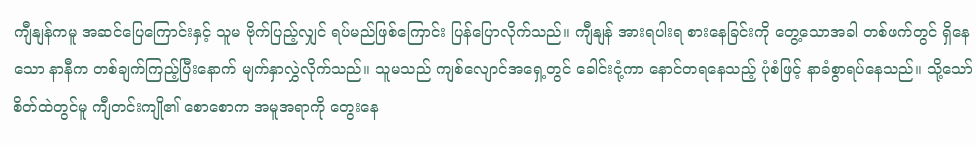ကျီနျန်ကမူ အဆင်ပြေကြောင်းနှင့် သူမ ဗိုက်ပြည့်လျှင် ရပ်မည်ဖြစ်ကြောင်း ပြန်ပြောလိုက်သည်။ ကျီနျန် အားရပါးရ စားနေခြင်းကို တွေ့သောအခါ တစ်ဖက်တွင် ရှိနေသော နာနီက တစ်ချက်ကြည့်ပြီးနောက် မျက်နှာလွှဲလိုက်သည်။ သူမသည် ကျစ်လျောင်အရှေ့တွင် ခေါင်းငုံ့ကာ နောင်တရနေသည့် ပုံစံဖြင့် နာခံစွာရပ်နေသည်။ သို့သော် စိတ်ထဲတွင်မူ ကျီတင်းကျို၏ စောစောက အမူအရာကို တွေးနေ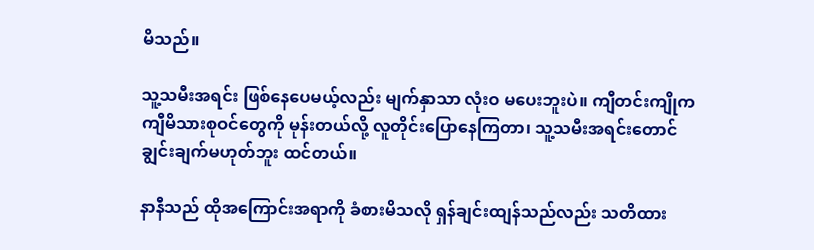မိသည်။

သူ့သမီးအရင်း ဖြစ်နေပေမယ့်လည်း မျက်နှာသာ လုံးဝ မပေးဘူးပဲ။ ကျီတင်းကျိုက ကျီမိသားစုဝင်တွေကို မုန်းတယ်လို့ လူတိုင်းပြောနေကြတာ၊ သူ့သမီးအရင်းတောင် ချွင်းချက်မဟုတ်ဘူး ထင်တယ်။

နာနီသည် ထိုအကြောင်းအရာကို ခံစားမိသလို ရှန်ချင်းထျန်သည်လည်း သတိထား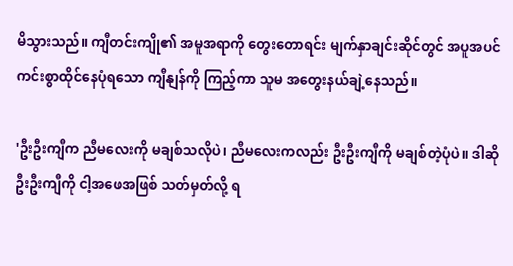မိသွားသည်။ ကျီတင်းကျို၏ အမူအရာကို တွေးတောရင်း မျက်နှာချင်းဆိုင်တွင် အပူအပင်ကင်းစွာထိုင်နေပုံရသော ကျီနျန်ကို ကြည့်ကာ သူမ အတွေးနယ်ချဲ့နေသည်။

'ဦးဦးကျီက ညီမလေးကို မချစ်သလိုပဲ၊ ညီမလေးကလည်း ဦးဦးကျီကို မချစ်တဲ့ပုံပဲ။ ဒါဆို ဦးဦးကျီကို ငါ့အဖေအဖြစ် သတ်မှတ်လို့ ရ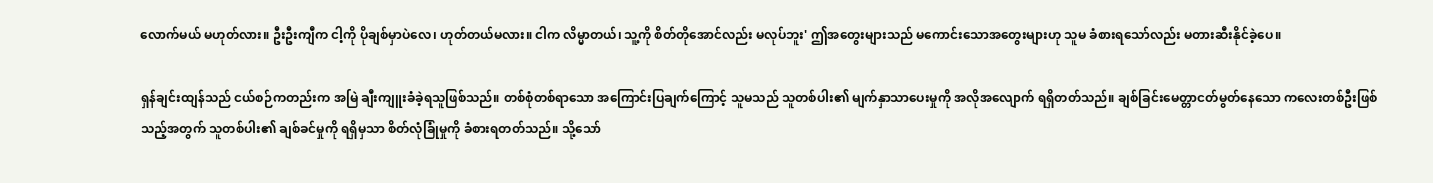လောက်မယ် မဟုတ်လား။ ဦးဦးကျီက ငါ့ကို ပိုချစ်မှာပဲလေ၊ ဟုတ်တယ်မလား။ ငါက လိမ္မာတယ်၊ သူ့ကို စိတ်တိုအောင်လည်း မလုပ်ဘူး' ဤအတွေးများသည် မကောင်းသောအတွေးများဟု သူမ ခံစားရသော်လည်း မတားဆီးနိုင်ခဲ့ပေ။

ရှန်ချင်းထျန်သည် ငယ်စဉ်ကတည်းက အမြဲ ချီးကျူးခံခဲ့ရသူဖြစ်သည်။ တစ်စုံတစ်ရာသော အကြောင်းပြချက်ကြောင့် သူမသည် သူတစ်ပါး၏ မျက်နှာသာပေးမှုကို အလိုအလျောက် ရရှိတတ်သည်။ ချစ်ခြင်းမေတ္တာငတ်မွတ်နေသော ကလေးတစ်ဦးဖြစ်သည့်အတွက် သူတစ်ပါး၏ ချစ်ခင်မှုကို ရရှိမှသာ စိတ်လုံခြုံမှုကို ခံစားရတတ်သည်။ သို့သော်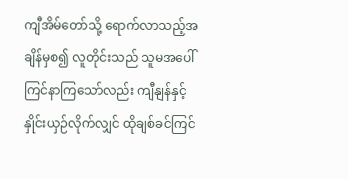ကျီအိမ်တော်သို့ ရောက်လာသည့်အချိန်မှစ၍ လူတိုင်းသည် သူမအပေါ် ကြင်နာကြသော်လည်း ကျီနျန်နှင့် နှိုင်းယှဉ်လိုက်လျှင် ထိုချစ်ခင်ကြင်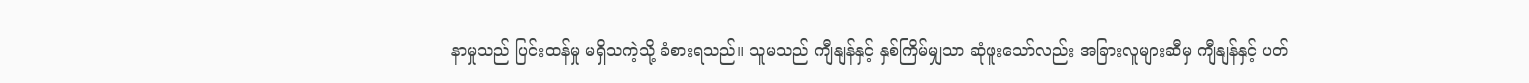နာမှုသည် ပြင်းထန်မှု မရှိသကဲ့သို့ ခံစားရသည်။ သူမသည် ကျီနျန်နှင့် နှစ်ကြိမ်မျှသာ ဆုံဖူးသော်လည်း အခြားလူများဆီမှ ကျီနျန်နှင့် ပတ်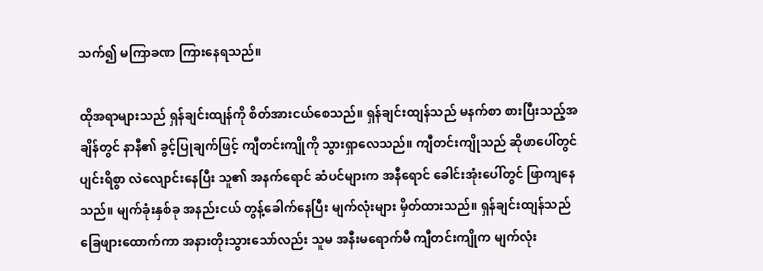သက်၍ မကြာခဏ ကြားနေရသည်။

ထိုအရာများသည် ရှန်ချင်းထျန်ကို စိတ်အားငယ်စေသည်။ ရှန်ချင်းထျန်သည် မနက်စာ စားပြီးသည့်အချိန်တွင် နာနီ၏ ခွင့်ပြုချက်ဖြင့် ကျီတင်းကျိုကို သွားရှာလေသည်။ ကျီတင်းကျိုသည် ဆိုဖာပေါ်တွင် ပျင်းရိစွာ လဲလျောင်းနေပြီး သူ၏ အနက်ရောင် ဆံပင်များက အနီရောင် ခေါင်းအုံးပေါ်တွင် ဖြာကျနေသည်။ မျက်ခုံးနှစ်ခု အနည်းငယ် တွန့်ခေါက်နေပြီး မျက်လုံးများ မှိတ်ထားသည်။ ရှန်ချင်းထျန်သည် ခြေဖျားထောက်ကာ အနားတိုးသွားသော်လည်း သူမ အနီးမရောက်မီ ကျီတင်းကျိုက မျက်လုံး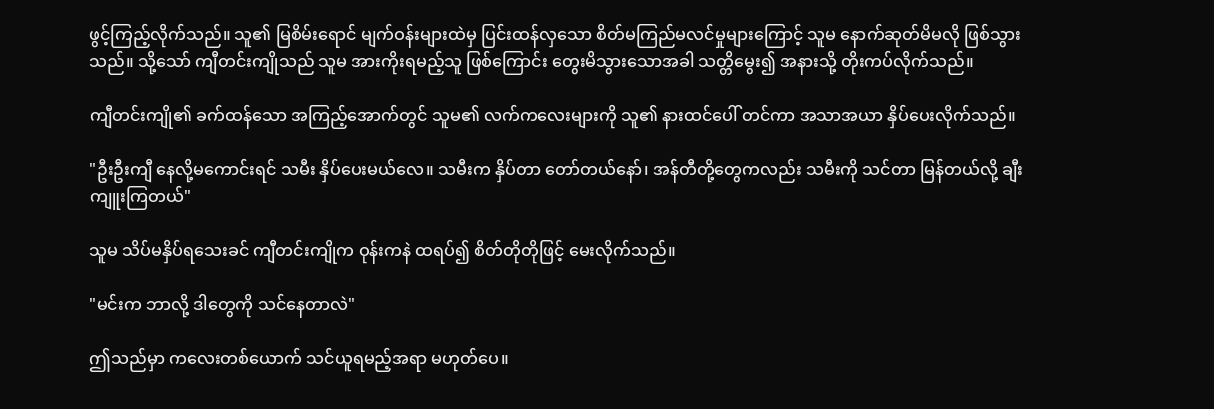ဖွင့်ကြည့်လိုက်သည်။ သူ၏ မြစိမ်းရောင် မျက်ဝန်းများထဲမှ ပြင်းထန်လှသော စိတ်မကြည်မလင်မှုများကြောင့် သူမ နောက်ဆုတ်မိမလို ဖြစ်သွားသည်။ သို့သော် ကျီတင်းကျိုသည် သူမ အားကိုးရမည့်သူ ဖြစ်ကြောင်း တွေးမိသွားသောအခါ သတ္တိမွေး၍ အနားသို့ တိုးကပ်လိုက်သည်။

ကျီတင်းကျို၏ ခက်ထန်သော အကြည့်အောက်တွင် သူမ၏ လက်ကလေးများကို သူ၏ နားထင်ပေါ် တင်ကာ အသာအယာ နှိပ်ပေးလိုက်သည်။

"ဦးဦးကျီ နေလို့မကောင်းရင် သမီး နှိပ်ပေးမယ်လေ။ သမီးက နှိပ်တာ တော်တယ်နော်၊ အန်တီတို့တွေကလည်း သမီးကို သင်တာ မြန်တယ်လို့ ချီးကျူးကြတယ်"

သူမ သိပ်မနှိပ်ရသေးခင် ကျီတင်းကျိုက ဝုန်းကနဲ ထရပ်၍ စိတ်တိုတိုဖြင့် မေးလိုက်သည်။

"မင်းက ဘာလို့ ဒါတွေကို သင်နေတာလဲ"

ဤသည်မှာ ကလေးတစ်ယောက် သင်ယူရမည့်အရာ မဟုတ်ပေ။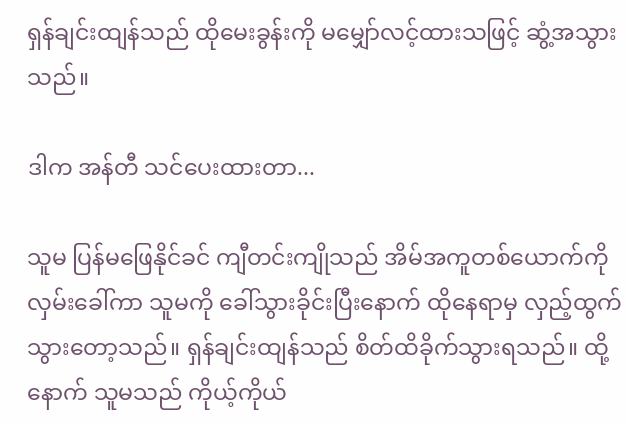ရှန်ချင်းထျန်သည် ထိုမေးခွန်းကို မမျှော်လင့်ထားသဖြင့် ဆွံ့အသွားသည်။

ဒါက အန်တီ သင်ပေးထားတာ...

သူမ ပြန်မဖြေနိုင်ခင် ကျီတင်းကျိုသည် အိမ်အကူတစ်ယောက်ကို လှမ်းခေါ်ကာ သူမကို ခေါ်သွားခိုင်းပြီးနောက် ထိုနေရာမှ လှည့်ထွက်သွားတော့သည်။ ရှန်ချင်းထျန်သည် စိတ်ထိခိုက်သွားရသည်။ ထို့နောက် သူမသည် ကိုယ့်ကိုယ်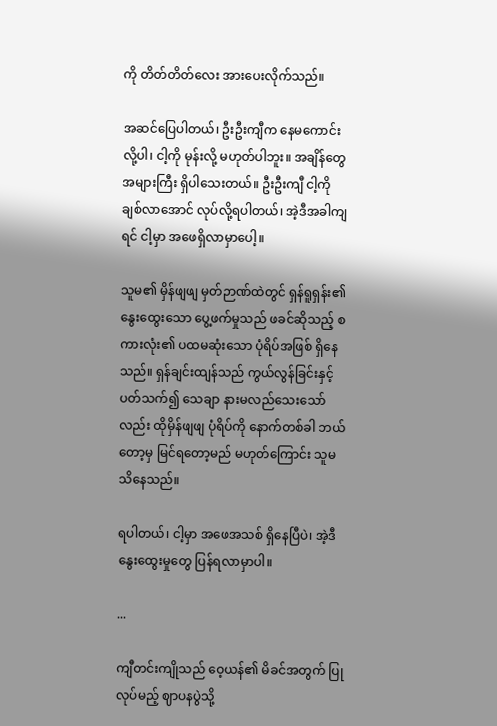ကို တိတ်တိတ်လေး အားပေးလိုက်သည်။

အဆင်ပြေပါတယ်၊ ဦးဦးကျီက နေမကောင်းလို့ပါ၊ ငါ့ကို မုန်းလို့ မဟုတ်ပါဘူး။ အချိန်တွေ အများကြီး ရှိပါသေးတယ်။ ဦးဦးကျီ ငါ့ကို ချစ်လာအောင် လုပ်လို့ရပါတယ်၊ အဲ့ဒီအခါကျရင် ငါ့မှာ အဖေရှိလာမှာပေါ့။

သူမ၏ မှိန်ဖျဖျ မှတ်ဉာဏ်ထဲတွင် ရှန်ရူရှန်း၏ နွေးထွေးသော ပွေ့ဖက်မှုသည် ဖခင်ဆိုသည့် စကားလုံး၏ ပထမဆုံးသော ပုံရိပ်အဖြစ် ရှိနေသည်။ ရှန်ချင်းထျန်သည် ကွယ်လွန်ခြင်းနှင့်ပတ်သက်၍ သေချာ နားမလည်သေးသော်လည်း ထိုမှိန်ဖျဖျ ပုံရိပ်ကို နောက်တစ်ခါ ဘယ်တော့မှ မြင်ရတော့မည် မဟုတ်ကြောင်း သူမ သိနေသည်။

ရပါတယ်၊ ငါ့မှာ အဖေအသစ် ရှိနေပြီပဲ၊ အဲ့ဒီ နွေးထွေးမှုတွေ ပြန်ရလာမှာပါ။

...

ကျီတင်းကျိုသည် ဝေ့ယန်၏ မိခင်အတွက် ပြုလုပ်မည့် ဈာပနပွဲသို့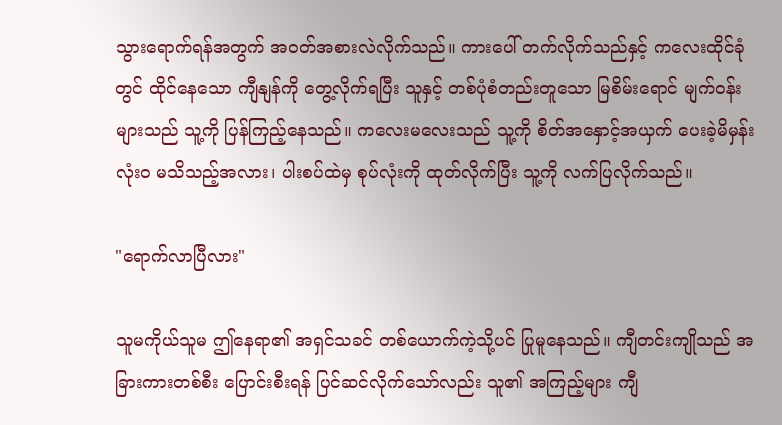သွားရောက်ရန်အတွက် အဝတ်အစားလဲလိုက်သည်။ ကားပေါ် တက်လိုက်သည်နှင့် ကလေးထိုင်ခုံတွင် ထိုင်နေသော ကျီနျန်ကို တွေ့လိုက်ရပြီး သူနှင့် တစ်ပုံစံတည်းတူသော မြစိမ်းရောင် မျက်ဝန်းများသည် သူ့ကို ပြန်ကြည့်နေသည်။ ကလေးမလေးသည် သူ့ကို စိတ်အနှောင့်အယှက် ပေးခဲ့မိမှန်း လုံးဝ မသိသည့်အလား၊ ပါးစပ်ထဲမှ စုပ်လုံးကို ထုတ်လိုက်ပြီး သူ့ကို လက်ပြလိုက်သည်။

"ရောက်လာပြီလား"

သူမကိုယ်သူမ ဤနေရာ၏ အရှင်သခင် တစ်ယောက်ကဲ့သို့ပင် ပြုမူနေသည်။ ကျီတင်းကျိုသည် အခြားကားတစ်စီး ပြောင်းစီးရန် ပြင်ဆင်လိုက်သော်လည်း သူ၏ အကြည့်များ ကျီ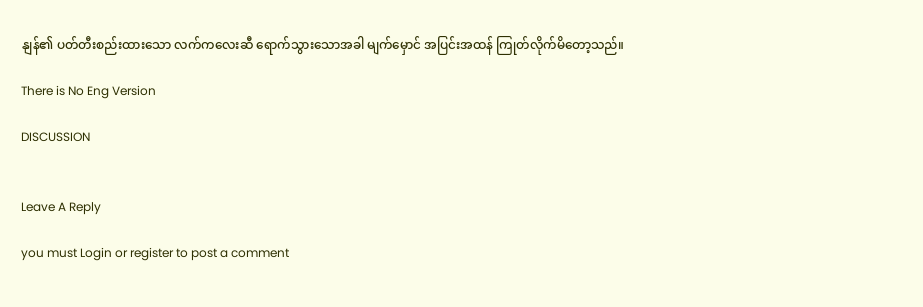နျန်၏ ပတ်တီးစည်းထားသော လက်ကလေးဆီ ရောက်သွားသောအခါ မျက်မှောင် အပြင်းအထန် ကြုတ်လိုက်မိတော့သည်။

There is No Eng Version

DISCUSSION


Leave A Reply

you must Login or register to post a comment